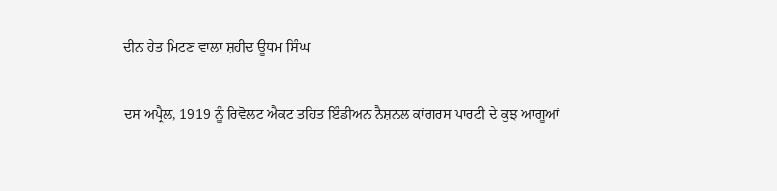ਦੀਨ ਹੇਤ ਮਿਟਣ ਵਾਲਾ ਸ਼ਹੀਦ ਊਧਮ ਸਿੰਘ

ਦਸ ਅਪ੍ਰੈਲ, 1919 ਨੂੰ ਰਿਵੋਲਟ ਐਕਟ ਤਹਿਤ ਇੰਡੀਅਨ ਨੈਸ਼ਨਲ ਕਾਂਗਰਸ ਪਾਰਟੀ ਦੇ ਕੁਝ ਆਗੂਆਂ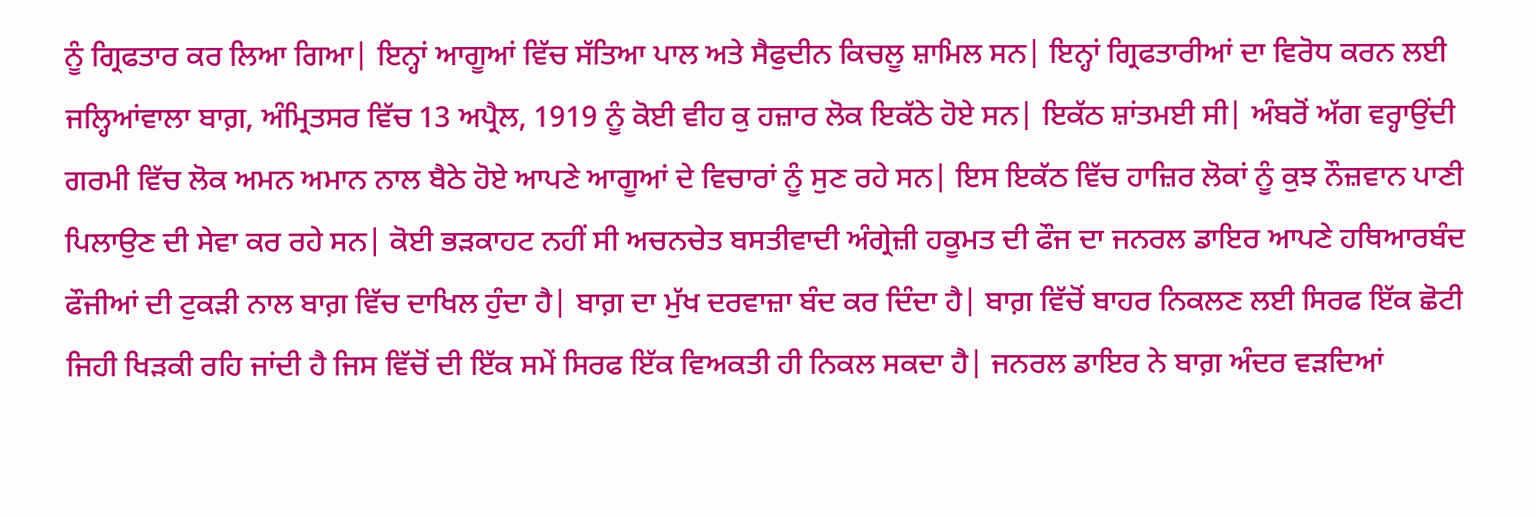ਨੂੰ ਗ੍ਰਿਫਤਾਰ ਕਰ ਲਿਆ ਗਿਆ| ਇਨ੍ਹਾਂ ਆਗੂਆਂ ਵਿੱਚ ਸੱਤਿਆ ਪਾਲ ਅਤੇ ਸੈਫੁਦੀਨ ਕਿਚਲੂ ਸ਼ਾਮਿਲ ਸਨ| ਇਨ੍ਹਾਂ ਗ੍ਰਿਫਤਾਰੀਆਂ ਦਾ ਵਿਰੋਧ ਕਰਨ ਲਈ ਜਲ੍ਹਿਆਂਵਾਲਾ ਬਾਗ਼, ਅੰਮ੍ਰਿਤਸਰ ਵਿੱਚ 13 ਅਪ੍ਰੈਲ, 1919 ਨੂੰ ਕੋਈ ਵੀਹ ਕੁ ਹਜ਼ਾਰ ਲੋਕ ਇਕੱਠੇ ਹੋਏ ਸਨ| ਇਕੱਠ ਸ਼ਾਂਤਮਈ ਸੀ| ਅੰਬਰੋਂ ਅੱਗ ਵਰ੍ਹਾਉਂਦੀ ਗਰਮੀ ਵਿੱਚ ਲੋਕ ਅਮਨ ਅਮਾਨ ਨਾਲ ਬੈਠੇ ਹੋਏ ਆਪਣੇ ਆਗੂਆਂ ਦੇ ਵਿਚਾਰਾਂ ਨੂੰ ਸੁਣ ਰਹੇ ਸਨ| ਇਸ ਇਕੱਠ ਵਿੱਚ ਹਾਜ਼ਿਰ ਲੋਕਾਂ ਨੂੰ ਕੁਝ ਨੌਜ਼ਵਾਨ ਪਾਣੀ ਪਿਲਾਉਣ ਦੀ ਸੇਵਾ ਕਰ ਰਹੇ ਸਨ| ਕੋਈ ਭੜਕਾਹਟ ਨਹੀਂ ਸੀ ਅਚਨਚੇਤ ਬਸਤੀਵਾਦੀ ਅੰਗ੍ਰੇਜ਼ੀ ਹਕੂਮਤ ਦੀ ਫੌਜ ਦਾ ਜਨਰਲ ਡਾਇਰ ਆਪਣੇ ਹਥਿਆਰਬੰਦ ਫੌਜੀਆਂ ਦੀ ਟੁਕੜੀ ਨਾਲ ਬਾਗ਼ ਵਿੱਚ ਦਾਖਿਲ ਹੁੰਦਾ ਹੈ| ਬਾਗ਼ ਦਾ ਮੁੱਖ ਦਰਵਾਜ਼ਾ ਬੰਦ ਕਰ ਦਿੰਦਾ ਹੈ| ਬਾਗ਼ ਵਿੱਚੋਂ ਬਾਹਰ ਨਿਕਲਣ ਲਈ ਸਿਰਫ ਇੱਕ ਛੋਟੀ ਜਿਹੀ ਖਿੜਕੀ ਰਹਿ ਜਾਂਦੀ ਹੈ ਜਿਸ ਵਿੱਚੋਂ ਦੀ ਇੱਕ ਸਮੇਂ ਸਿਰਫ ਇੱਕ ਵਿਅਕਤੀ ਹੀ ਨਿਕਲ ਸਕਦਾ ਹੈ| ਜਨਰਲ ਡਾਇਰ ਨੇ ਬਾਗ਼ ਅੰਦਰ ਵੜਦਿਆਂ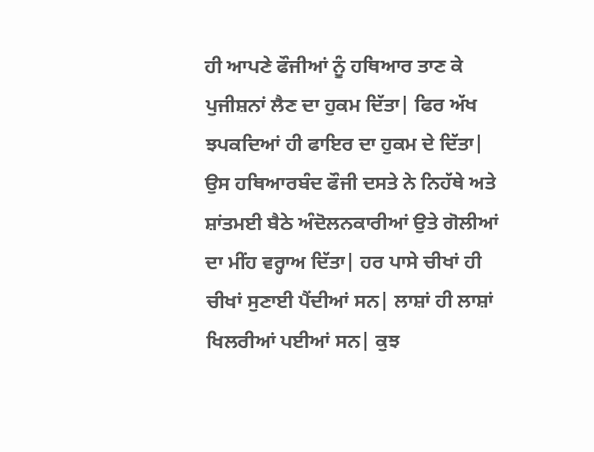ਹੀ ਆਪਣੇ ਫੌਜੀਆਂ ਨੂੰ ਹਥਿਆਰ ਤਾਣ ਕੇ ਪੁਜੀਸ਼ਨਾਂ ਲੈਣ ਦਾ ਹੁਕਮ ਦਿੱਤਾ| ਫਿਰ ਅੱਖ ਝਪਕਦਿਆਂ ਹੀ ਫਾਇਰ ਦਾ ਹੁਕਮ ਦੇ ਦਿੱਤਾ| ਉਸ ਹਥਿਆਰਬੰਦ ਫੌਜੀ ਦਸਤੇ ਨੇ ਨਿਹੱਥੇ ਅਤੇ ਸ਼ਾਂਤਮਈ ਬੈਠੇ ਅੰਦੋਲਨਕਾਰੀਆਂ ਉਤੇ ਗੋਲੀਆਂ ਦਾ ਮੀਂਹ ਵਰ੍ਹਾਅ ਦਿੱਤਾ| ਹਰ ਪਾਸੇ ਚੀਖਾਂ ਹੀ ਚੀਖਾਂ ਸੁਣਾਈ ਪੈਂਦੀਆਂ ਸਨ| ਲਾਸ਼ਾਂ ਹੀ ਲਾਸ਼ਾਂ ਖਿਲਰੀਆਂ ਪਈਆਂ ਸਨ| ਕੁਝ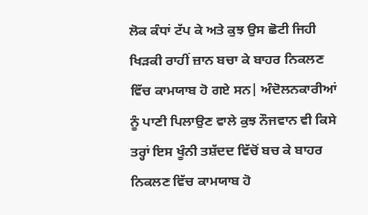ਲੋਕ ਕੰਧਾਂ ਟੱਪ ਕੇ ਅਤੇ ਕੁਝ ਉਸ ਛੋਟੀ ਜਿਹੀ ਖਿੜਕੀ ਰਾਹੀਂ ਜ਼ਾਨ ਬਚਾ ਕੇ ਬਾਹਰ ਨਿਕਲਣ ਵਿੱਚ ਕਾਮਯਾਬ ਹੋ ਗਏ ਸਨ| ਅੰਦੋਲਨਕਾਰੀਆਂ ਨੂੰ ਪਾਣੀ ਪਿਲਾਉਣ ਵਾਲੇ ਕੁਝ ਨੌਜਵਾਨ ਵੀ ਕਿਸੇ ਤਰ੍ਹਾਂ ਇਸ ਖੂੰਨੀ ਤਸ਼ੱਦਦ ਵਿੱਚੋਂ ਬਚ ਕੇ ਬਾਹਰ ਨਿਕਲਣ ਵਿੱਚ ਕਾਮਯਾਬ ਹੋ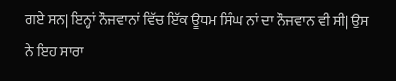ਗਏ ਸਨ| ਇਨ੍ਹਾਂ ਨੌਜਵਾਨਾਂ ਵਿੱਚ ਇੱਕ ਊਧਮ ਸਿੰਘ ਨਾਂ ਦਾ ਨੌਜਵਾਨ ਵੀ ਸੀ| ਉਸ ਨੇ ਇਹ ਸਾਰਾ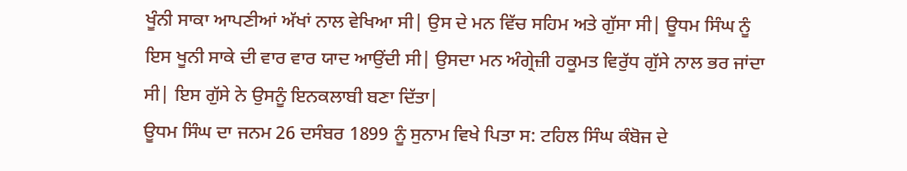ਖੂੰਨੀ ਸਾਕਾ ਆਪਣੀਆਂ ਅੱਖਾਂ ਨਾਲ ਵੇਖਿਆ ਸੀ| ਉਸ ਦੇ ਮਨ ਵਿੱਚ ਸਹਿਮ ਅਤੇ ਗੁੱਸਾ ਸੀ| ਊਧਮ ਸਿੰਘ ਨੂੰ ਇਸ ਖੂਨੀ ਸਾਕੇ ਦੀ ਵਾਰ ਵਾਰ ਯਾਦ ਆਉਂਦੀ ਸੀ| ਉਸਦਾ ਮਨ ਅੰਗ੍ਰੇਜ਼ੀ ਹਕੂਮਤ ਵਿਰੁੱਧ ਗੁੱਸੇ ਨਾਲ ਭਰ ਜਾਂਦਾ ਸੀ| ਇਸ ਗੁੱਸੇ ਨੇ ਉਸਨੂੰ ਇਨਕਲਾਬੀ ਬਣਾ ਦਿੱਤਾ|
ਊਧਮ ਸਿੰਘ ਦਾ ਜਨਮ 26 ਦਸੰਬਰ 1899 ਨੂੰ ਸੁਨਾਮ ਵਿਖੇ ਪਿਤਾ ਸ: ਟਹਿਲ ਸਿੰਘ ਕੰਬੋਜ ਦੇ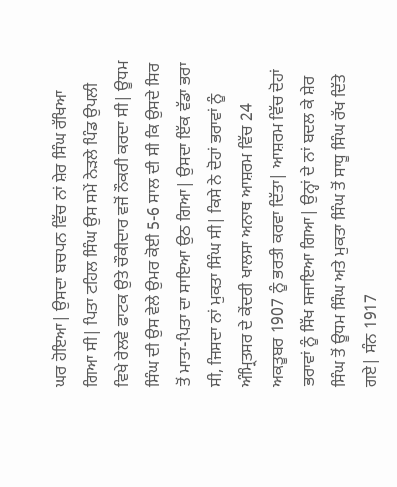ਘਰ ਹੋਇਆ| ਉਸਦਾ ਬਚਪਨ ਵਿੱਚ ਨਾਂ ਸ਼ੇਰ ਸਿੰਘ ਰੱਖਿਆ ਗਿਆ ਸੀ| ਪਿਤਾ ਟਹਿਲ ਸਿੰਘ ਉਸ ਸਮੇਂ ਨੇੜਲੇ ਪਿੰਡ ਉਪਲੀ ਵਿਖੇ ਰੇਲਵੇ ਫਾਟਕ ਉਤੇ ਚੌਕੀਦਾਰ ਵਜੋਂ ਨੌਕਰੀ ਕਰਦਾ ਸੀ| ਊਧਮ ਸਿੰਘ ਦੀ ਉਸ ਵੇਲੇ ਉਮਰ ਕੋਈ 5-6 ਸਾਲ ਦੀ ਸੀ ਕਿ ਉਸਦੇ ਸਿਰ ਤੋਂ ਮਾਤਾ-ਪਿਤਾ ਦਾ ਸਾਇਆ ਉਠ ਗਿਆ| ਉਸਦਾ ਇੱਕ ਵੱਡਾ ਭਰਾ ਸੀ, ਜਿਸਦਾ ਨਾਂ ਮੁਕਤਾ ਸਿੰਘ ਸੀ| ਕਿਸੇ ਨੇ ਦੋਹਾਂ ਭਰਾਵਾਂ ਨੂੰ ਅੰਮ੍ਰਿਤਸਰ ਦੇ ਕੇਂਦਰੀ ਖਾਲਸਾ ਅਨਾਥ ਆਸ਼ਰਮ ਵਿੱਚ 24 ਅਕਤੂਬਰ 1907 ਨੂੰ ਭਰਤੀ ਕਰਵਾ ਦਿੱਤਾ| ਆਸ਼ਰਮ ਵਿੱਚ ਦੋਹਾਂ ਭਰਾਵਾਂ ਨੂੰ ਸਿੱਖ ਸਜਾਇਆ ਗਿਆ| ਉਨ੍ਹਾਂ ਦੇ ਨਾਂ ਬਦਲ ਕੇ ਸ਼ੇਰ ਸਿੰਘ ਤੋਂ ਊਧਮ ਸਿੰਘ ਅਤੇ ਮੁਕਤਾ ਸਿੰਘ ਤੋਂ ਸਾਧੂ ਸਿੰਘ ਰੱਖ ਦਿੱਤੇ ਗਏ| ਸੰਨ 1917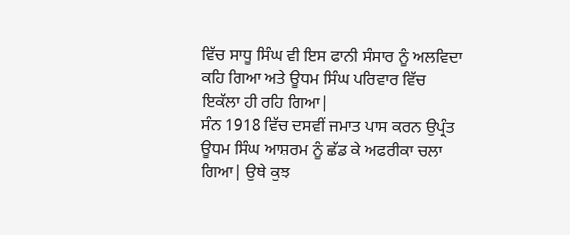ਵਿੱਚ ਸਾਧੂ ਸਿੰਘ ਵੀ ਇਸ ਫਾਨੀ ਸੰਸਾਰ ਨੂੰ ਅਲਵਿਦਾ ਕਹਿ ਗਿਆ ਅਤੇ ਊਧਮ ਸਿੰਘ ਪਰਿਵਾਰ ਵਿੱਚ ਇਕੱਲਾ ਹੀ ਰਹਿ ਗਿਆ|
ਸੰਨ 1918 ਵਿੱਚ ਦਸਵੀਂ ਜਮਾਤ ਪਾਸ ਕਰਨ ਉਪ੍ਰੰਤ ਊਧਮ ਸਿੰਘ ਆਸ਼ਰਮ ਨੂੰ ਛੱਡ ਕੇ ਅਫਰੀਕਾ ਚਲਾ ਗਿਆ| ਉਥੇ ਕੁਝ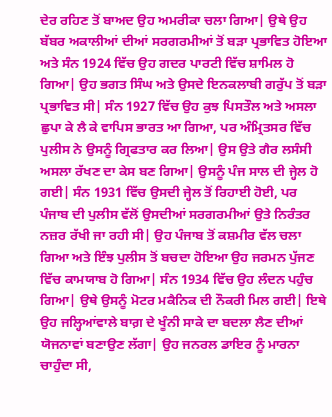ਦੇਰ ਰਹਿਣ ਤੋਂ ਬਾਅਦ ਉਹ ਅਮਰੀਕਾ ਚਲਾ ਗਿਆ| ਉਥੇ ਉਹ ਬੱਬਰ ਅਕਾਲੀਆਂ ਦੀਆਂ ਸਰਗਰਮੀਆਂ ਤੋਂ ਬੜਾ ਪ੍ਰਭਾਵਿਤ ਹੋਇਆ ਅਤੇ ਸੰਨ 1924 ਵਿੱਚ ਉਹ ਗਦਰ ਪਾਰਟੀ ਵਿੱਚ ਸ਼ਾਮਿਲ ਹੋ ਗਿਆ| ਉਹ ਭਗਤ ਸਿੰਘ ਅਤੇ ਉਸਦੇ ਇਨਕਲਾਬੀ ਗਰੁੱਪ ਤੋਂ ਬੜਾ ਪ੍ਰਭਾਵਿਤ ਸੀ| ਸੰਨ 1927 ਵਿੱਚ ਉਹ ਕੁਝ ਪਿਸਤੌਲ ਅਤੇ ਅਸਲਾ ਛੁਪਾ ਕੇ ਲੈ ਕੇ ਵਾਪਿਸ ਭਾਰਤ ਆ ਗਿਆ, ਪਰ ਅੰਮ੍ਰਿਤਸਰ ਵਿੱਚ ਪੁਲੀਸ ਨੇ ਉਸਨੂੰ ਗ੍ਰਿਫਤਾਰ ਕਰ ਲਿਆ| ਉਸ ਉਤੇ ਗੈਰ ਲਸੰਸੀ ਅਸਲਾ ਰੱਖਣ ਦਾ ਕੇਸ ਬਣ ਗਿਆ| ਉਸਨੂੰ ਪੰਜ ਸਾਲ ਦੀ ਜ੍ਹੇਲ ਹੋ ਗਈ| ਸੰਨ 1931 ਵਿੱਚ ਉਸਦੀ ਜ੍ਹੇਲ ਤੋਂ ਰਿਹਾਈ ਹੋਈ, ਪਰ ਪੰਜਾਬ ਦੀ ਪੁਲੀਸ ਵੱਲੋਂ ਉਸਦੀਆਂ ਸਰਗਰਮੀਆਂ ਉਤੇ ਨਿਰੰਤਰ ਨਜ਼ਰ ਰੱਖੀ ਜਾ ਰਹੀ ਸੀ| ਉਹ ਪੰਜਾਬ ਤੋਂ ਕਸ਼ਮੀਰ ਵੱਲ ਚਲਾ ਗਿਆ ਅਤੇ ਇੰਝ ਪੁਲੀਸ ਤੋਂ ਬਚਦਾ ਹੋਇਆ ਉਹ ਜਰਮਨ ਪੁੱਜਣ ਵਿੱਚ ਕਾਮਯਾਬ ਹੋ ਗਿਆ| ਸੰਨ 1934 ਵਿੱਚ ਉਹ ਲੰਦਨ ਪਹੁੰਚ ਗਿਆ| ਉਥੇ ਉਸਨੂੰ ਮੋਟਰ ਮਕੈਨਿਕ ਦੀ ਨੌਕਰੀ ਮਿਲ ਗਈ| ਇਥੇ ਉਹ ਜਲ੍ਹਿਆਂਵਾਲੇ ਬਾਗ਼ ਦੇ ਖੂੰਨੀ ਸਾਕੇ ਦਾ ਬਦਲਾ ਲੈਣ ਦੀਆਂ ਯੋਜਨਾਵਾਂ ਬਣਾਉਣ ਲੱਗਾ| ਉਹ ਜਨਰਲ ਡਾਇਰ ਨੂੰ ਮਾਰਨਾ ਚਾਹੁੰਦਾ ਸੀ,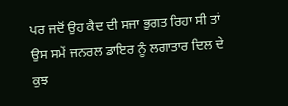ਪਰ ਜਦੋਂ ਉਹ ਕੈਦ ਦੀ ਸਜਾ ਭੁਗਤ ਰਿਹਾ ਸੀ ਤਾਂ ਉਸ ਸਮੇਂ ਜਨਰਲ ਡਾਇਰ ਨੂੰ ਲਗਾਤਾਰ ਦਿਲ ਦੇ ਕੁਝ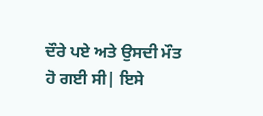ਦੌਰੇ ਪਏ ਅਤੇ ਉਸਦੀ ਮੌਤ ਹੋ ਗਈ ਸੀ| ਇਸੇ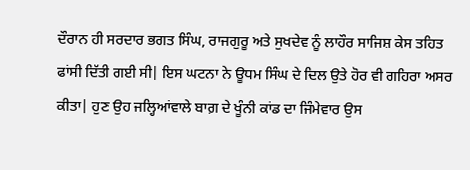ਦੌਰਾਨ ਹੀ ਸਰਦਾਰ ਭਗਤ ਸਿੰਘ, ਰਾਜਗੁਰੂ ਅਤੇ ਸੁਖਦੇਵ ਨੂੰ ਲਾਹੌਰ ਸਾਜਿਸ਼ ਕੇਸ ਤਹਿਤ ਫਾਂਸੀ ਦਿੱਤੀ ਗਈ ਸੀ| ਇਸ ਘਟਨਾ ਨੇ ਊਧਮ ਸਿੰਘ ਦੇ ਦਿਲ ਉਤੇ ਹੋਰ ਵੀ ਗਹਿਰਾ ਅਸਰ ਕੀਤਾ| ਹੁਣ ਉਹ ਜਲ੍ਹਿਆਂਵਾਲੇ ਬਾਗ਼ ਦੇ ਖੂੰਨੀ ਕਾਂਡ ਦਾ ਜਿੰਮੇਵਾਰ ਉਸ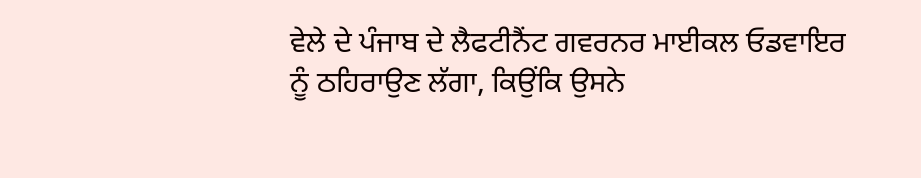ਵੇਲੇ ਦੇ ਪੰਜਾਬ ਦੇ ਲੈਫਟੀਨੈਂਟ ਗਵਰਨਰ ਮਾਈਕਲ ਓਡਵਾਇਰ ਨੂੰ ਠਹਿਰਾਉਣ ਲੱਗਾ, ਕਿਉਂਕਿ ਉਸਨੇ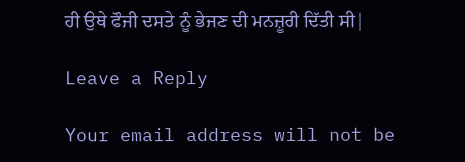ਹੀ ਉਥੇ ਫੌਜੀ ਦਸਤੇ ਨੂੰ ਭੇਜਣ ਦੀ ਮਨਜ਼ੂਰੀ ਦਿੱਤੀ ਸੀ|

Leave a Reply

Your email address will not be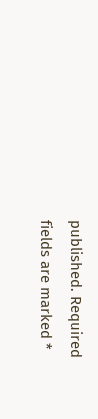published. Required fields are marked *